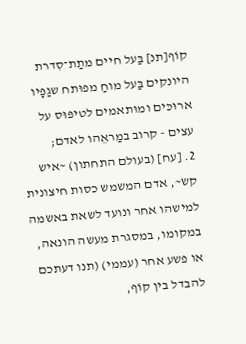קוֹף[תנ] בַּעל חיים מתַת־סִדרת היונקים בַּעל מוחַ מפוּתח שגַפָּיו ארוּכּים ומוּתאמים לטיפּוּס על עצים - קרוב במַראֵהו לאדם;
2. [עח] (בעולם התחתון) ~איש קש~, אדם המשמש כסות חיצונית למישהו אחר ונועד לשאת באשמה במקומו, במסגרת מעשה הונאה, או פשע אחר (עממי) (תנו דעתכם להבדל בין קוֹף,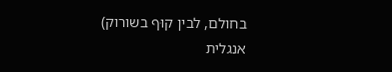בחולם, לבין קוּף בשורוק)
אנגלית